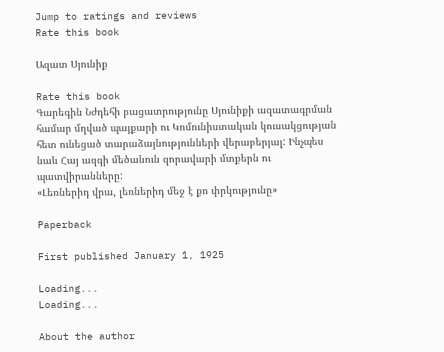Jump to ratings and reviews
Rate this book

Ազատ Սյունիք

Rate this book
Գարեգին Նժդեհի բացատրությունը Սյունիքի ազատագրման համար մղված պայքարի ու Կոմունիստական կուսակցության հետ ունեցած տարաձայնությունների վերաբերյալ: Ինչպես նաև Հայ ազգի մեծանուն զորավարի մտքերն ու պատվիրանները:
«Լեռներիդ վրա, լեռներիդ մեջ է քո փրկությունը»

Paperback

First published January 1, 1925

Loading...
Loading...

About the author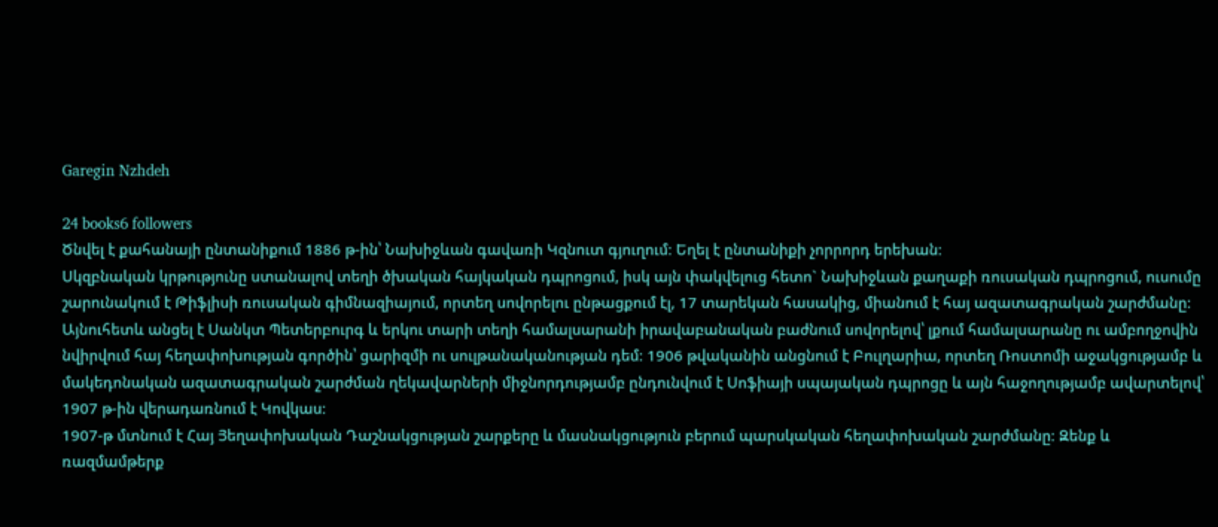Garegin Nzhdeh

24 books6 followers
Ծնվել է քահանայի ընտանիքում 1886 թ-ին՝ Նախիջևան գավառի Կզնուտ գյուղում։ Եղել է ընտանիքի չորրորդ երեխան։
Սկզբնական կրթությունը ստանալով տեղի ծխական հայկական դպրոցում, իսկ այն փակվելուց հետո` Նախիջևան քաղաքի ռուսական դպրոցում, ուսումը շարունակում է Թիֆլիսի ռուսական գիմնազիայում, որտեղ սովորելու ընթացքում էլ, 17 տարեկան հասակից, միանում է հայ ազատագրական շարժմանը։ Այնուհետև անցել է Սանկտ Պետերբուրգ և երկու տարի տեղի համալսարանի իրավաբանական բաժնում սովորելով՝ լքում համալսարանը ու ամբողջովին նվիրվում հայ հեղափոխության գործին՝ ցարիզմի ու սուլթանականության դեմ։ 1906 թվականին անցնում է Բուլղարիա, որտեղ Ռոստոմի աջակցությամբ և մակեդոնական ազատագրական շարժման ղեկավարների միջնորդությամբ ընդունվում է Սոֆիայի սպայական դպրոցը և այն հաջողությամբ ավարտելով՝ 1907 թ-ին վերադառնում է Կովկաս։
1907-թ մտնում է Հայ Յեղափոխական Դաշնակցության շարքերը և մասնակցություն բերում պարսկական հեղափոխական շարժմանը։ Զենք և ռազմամթերք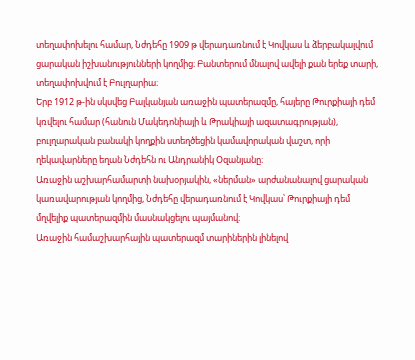տեղափոխելու համար, Նժդեհը 1909 թ վերադառնում է Կովկաս և ձերբակալվում ցարական իշխանությունների կողմից։ Բանտերում մնալով ավելի քան երեք տարի, տեղափոխվում է Բուլղարիա։
Երբ 1912 թ-ին սկսվեց Բալկանյան առաջին պատերազմը, հայերը Թուրքիայի դեմ կռվելու համար (հանուն Մակեդոնիայի և Թրակիայի ազատագրության), բուլղարական բանակի կողքին ստեղծեցին կամավորական վաշտ, որի ղեկավարները եղան Նժդեհն ու Անդրանիկ Օզանյանը։
Առաջին աշխարհամարտի նախօրյակին, «ներման» արժանանալով ցարական կառավարության կողմից, Նժդեհը վերադառնում է Կովկաս՝ Թուրքիայի դեմ մղվելիք պատերազմին մասնակցելու պայմանով։
Առաջին համաշխարհային պատերազմ տարիներին լինելով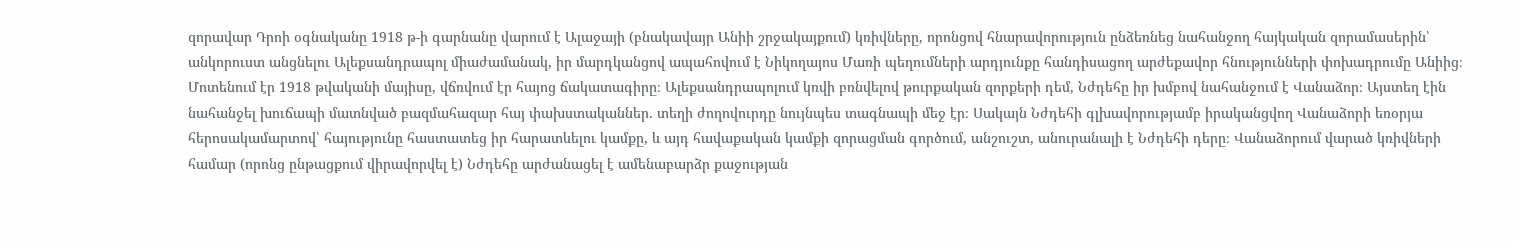զորավար Դրոի օգնականը 1918 թ-ի գարնանը վարում է Ալաջայի (բնակավայր Անիի շրջակայքում) կռիվները, որոնցով հնարավորություն ընձեռնեց նահանջող հայկական զորամասերին՝ անկորուստ անցնելու Ալեքսանդրապոլ միաժամանակ, իր մարդկանցով ապահովում է Նիկողայոս Մառի պեղումների արդյունքը հանդիսացող արժեքավոր հնությունների փոխադրումը Անիից։
Մոտենում էր 1918 թվականի մայիսը, վճռվում էր հայոց ճակատագիրը։ Ալեքսանդրապոլում կռվի բռնվելով թուրքական զորքերի դեմ, Նժդեհը իր խմբով նահանջում է Վանաձոր։ Այստեղ էին նահանջել խուճապի մատնված բազմահազար հայ փախստականներ. տեղի ժողովուրդը նույնպես տագնապի մեջ էր։ Սակայն Նժդեհի գլխավորությամբ իրականցվող Վանաձորի եռօրյա հերոսակամարտով՝ հայությունը հաստատեց իր հարատևելու կամքը, և այդ հավաքական կամքի զորացման գործում, անշուշտ, անուրանալի է Նժդեհի դերը։ Վանաձորում վարած կռիվների համար (որոնց ընթացքում վիրավորվել է) Նժդեհը արժանացել է ամենաբարձր քաջության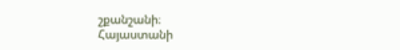շքանշանի։
Հայաստանի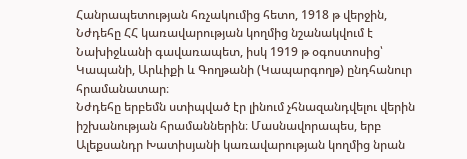Հանրապետության հռչակումից հետո, 1918 թ վերջին, Նժդեհը ՀՀ կառավարության կողմից նշանակվում է Նախիջևանի գավառապետ, իսկ 1919 թ օգոստոսից՝ Կապանի, Արևիքի և Գողթանի (Կապարգողթ) ընդհանուր հրամանատար։
Նժդեհը երբեմն ստիպված էր լինում չհնազանդվելու վերին իշխանության հրամաններին։ Մասնավորապես, երբ Ալեքսանդր Խատիսյանի կառավարության կողմից նրան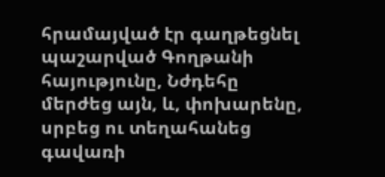հրամայված էր գաղթեցնել պաշարված Գողթանի հայությունը, Նժդեհը մերժեց այն, և, փոխարենը, սրբեց ու տեղահանեց գավառի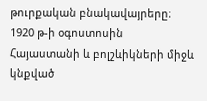թուրքական բնակավայրերը։ 1920 թ-ի օգոստոսին Հայաստանի և բոլշևիկների միջև կնքված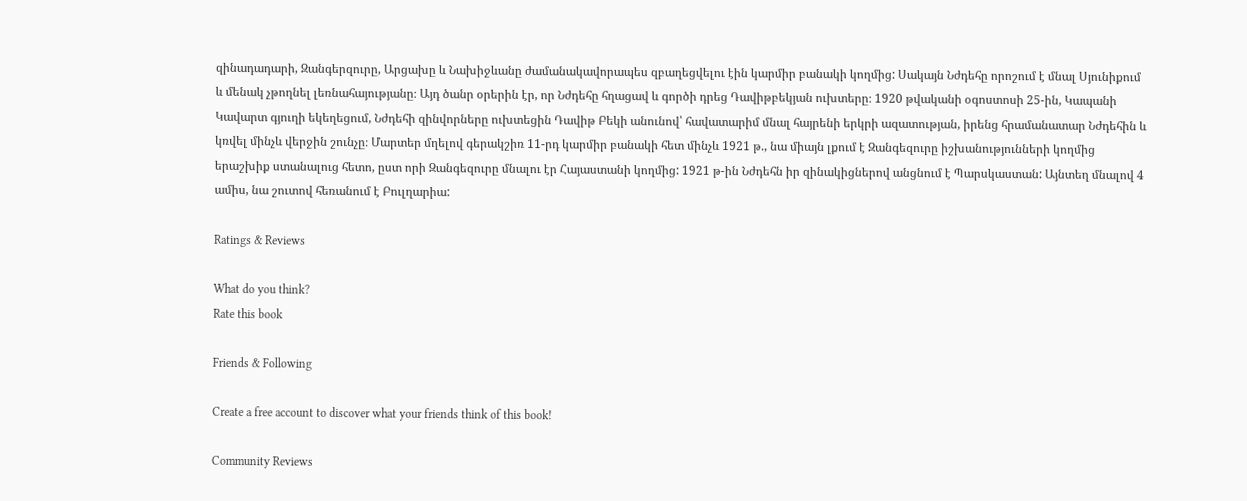զինադադարի, Զանգերզուրը, Արցախը և Նախիջևանը ժամանակավորապես զբաղեցվելու էին կարմիր բանակի կողմից: Սակայն Նժդեհը որոշում է մնալ Սյունիքում և մենակ չթողնել լեռնահայությանը։ Այդ ծանր օրերին էր, որ Նժդեհը հղացավ և գործի դրեց Դավիթբեկյան ուխտերը։ 1920 թվականի օգոստոսի 25-ին, Կապանի Կավարտ գյուղի եկեղեցում, Նժդեհի զինվորները ուխտեցին Դավիթ Բեկի անունով՝ հավատարիմ մնալ հայրենի երկրի ազատության, իրենց հրամանատար Նժդեհին և կռվել մինչև վերջին շունչը։ Մարտեր մղելով գերակշիռ 11-րդ կարմիր բանակի հետ մինչև 1921 թ., նա միայն լքում է Զանգեզուրը իշխանությունների կողմից երաշխիք ստանալուց հետո, ըստ որի Զանգեզուրը մնալու էր Հայաստանի կողմից: 1921 թ-ին Նժդեհն իր զինակիցներով անցնում է Պարսկաստան: Այնտեղ մնալով 4 ամիս, նա շուտով հեռանում է Բուլղարիա:

Ratings & Reviews

What do you think?
Rate this book

Friends & Following

Create a free account to discover what your friends think of this book!

Community Reviews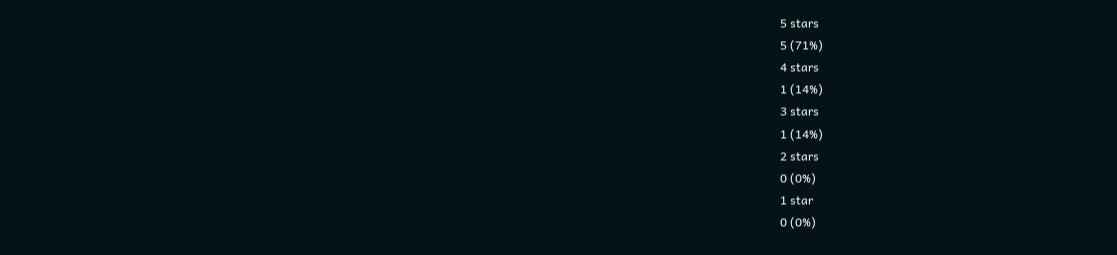5 stars
5 (71%)
4 stars
1 (14%)
3 stars
1 (14%)
2 stars
0 (0%)
1 star
0 (0%)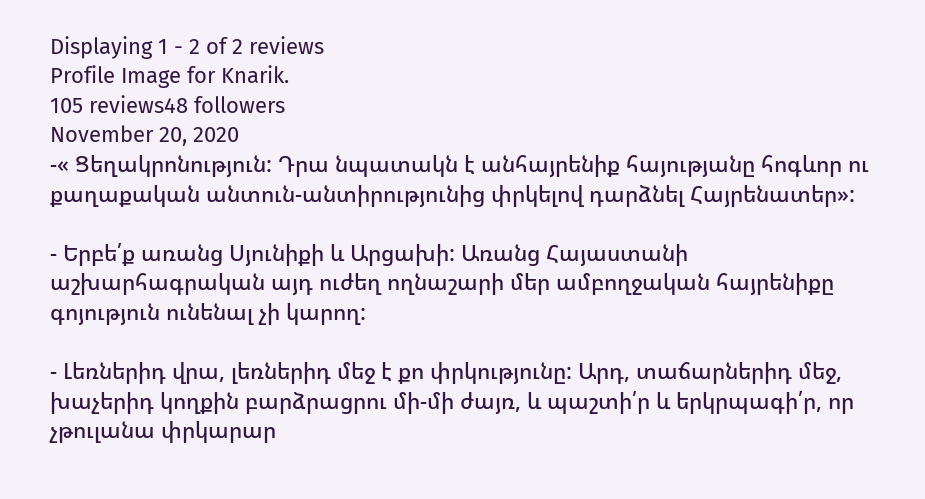Displaying 1 - 2 of 2 reviews
Profile Image for Knarik.
105 reviews48 followers
November 20, 2020
-« Ցեղակրոնություն: Դրա նպատակն է անհայրենիք հայությանը հոգևոր ու քաղաքական անտուն-անտիրությունից փրկելով դարձնել Հայրենատեր»:

- Երբե՛ք առանց Սյունիքի և Արցախի: Առանց Հայաստանի աշխարհագրական այդ ուժեղ ողնաշարի մեր ամբողջական հայրենիքը գոյություն ունենալ չի կարող:

- Լեռներիդ վրա, լեռներիդ մեջ է քո փրկությունը: Արդ, տաճարներիդ մեջ, խաչերիդ կողքին բարձրացրու մի-մի ժայռ, և պաշտի՛ր և երկրպագի՛ր, որ չթուլանա փրկարար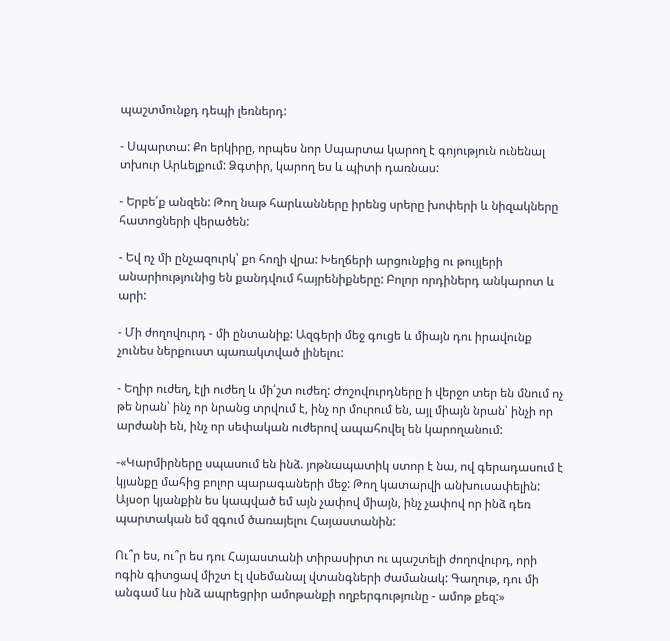պաշտմունքդ դեպի լեռներդ:

- Սպարտա: Քո երկիրը, որպես նոր Սպարտա կարող է գոյություն ունենալ տխուր Արևելքում: Ձգտիր, կարող ես և պիտի դառնաս:

- Երբե՛ք անզեն: Թող նաթ հարևանները իրենց սրերը խոփերի և նիզակները հատոցների վերածեն:

- Եվ ոչ մի ընչազուրկ՝ քո հողի վրա: Խեղճերի արցունքից ու թույլերի անարիությունից են քանդվում հայրենիքները: Բոլոր որդիներդ անկարոտ և արի:

- Մի ժողովուրդ - մի ընտանիք: Ազգերի մեջ գուցե և միայն դու իրավունք չունես ներքուստ պառակտված լինելու:

- Եղիր ուժեղ, էլի ուժեղ և մի՛շտ ուժեղ: Ժոշովուրդները ի վերջո տեր են մնում ոչ թե նրան՝ ինչ որ նրանց տրվում է, ինչ որ մուրում են, այլ միայն նրան՝ ինչի որ արժանի են, ինչ որ սեփական ուժերով ապահովել են կարողանում:

-«Կարմիրները սպասում են ինձ. յոթնապատիկ ստոր է նա, ով գերադասում է կյանքը մահից բոլոր պարագաների մեջ: Թող կատարվի անխուսափելին: Այսօր կյանքին ես կապված եմ այն չափով միայն, ինչ չափով որ ինձ դեռ պարտական եմ զգում ծառայելու Հայաստանին:

Ու՞ր ես, ու՞ր ես դու Հայաստանի տիրասիրտ ու պաշտելի ժողովուրդ, որի ոգին գիտցավ միշտ էլ վսեմանալ վտանգների ժամանակ: Գաղութ, դու մի անգամ ևս ինձ ապրեցրիր ամոթանքի ողբերգությունը - ամոթ քեզ:»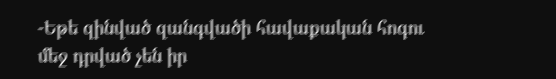-Եթե զինված զանգվածի հավաքական հոգու մեջ դրված չեն իր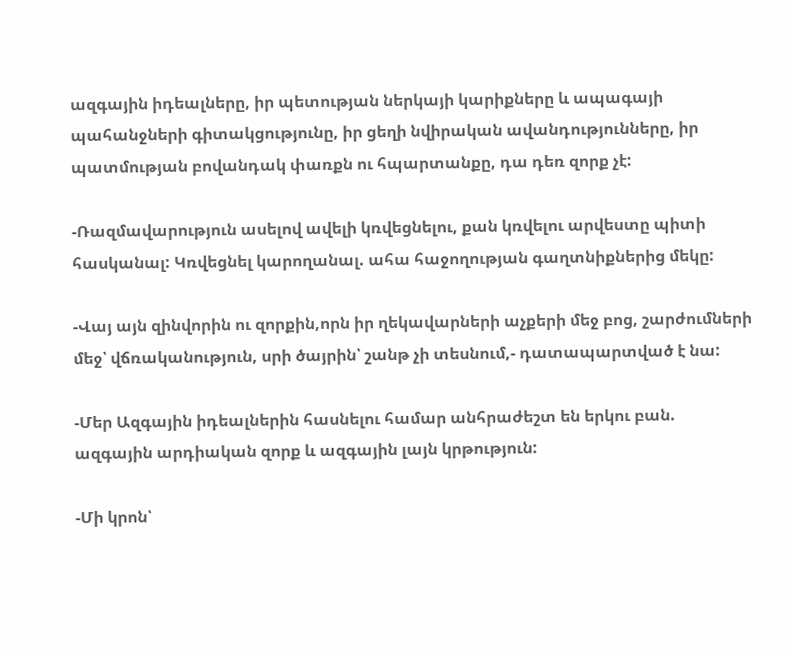ազգային իդեալները, իր պետության ներկայի կարիքները և ապագայի պահանջների գիտակցությունը, իր ցեղի նվիրական ավանդությունները, իր պատմության բովանդակ փառքն ու հպարտանքը, դա դեռ զորք չէ:

-Ռազմավարություն ասելով ավելի կռվեցնելու, քան կռվելու արվեստը պիտի հասկանալ: Կռվեցնել կարողանալ. ահա հաջողության գաղտնիքներից մեկը:

-Վայ այն զինվորին ու զորքին,որն իր ղեկավարների աչքերի մեջ բոց, շարժումների մեջ՝ վճռականություն, սրի ծայրին՝ շանթ չի տեսնում,- դատապարտված է նա:

-Մեր Ազգային իդեալներին հասնելու համար անհրաժեշտ են երկու բան. ազգային արդիական զորք և ազգային լայն կրթություն:

-Մի կրոն՝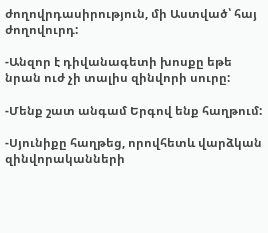ժողովրդասիրություն, մի Աստված՝ հայ ժողովուրդ:

-Անզոր է դիվանագետի խոսքը եթե նրան ուժ չի տալիս զինվորի սուրը:

-Մենք շատ անգամ Երգով ենք հաղթում:

-Սյունիքը հաղթեց, որովհետև վարձկան զինվորականների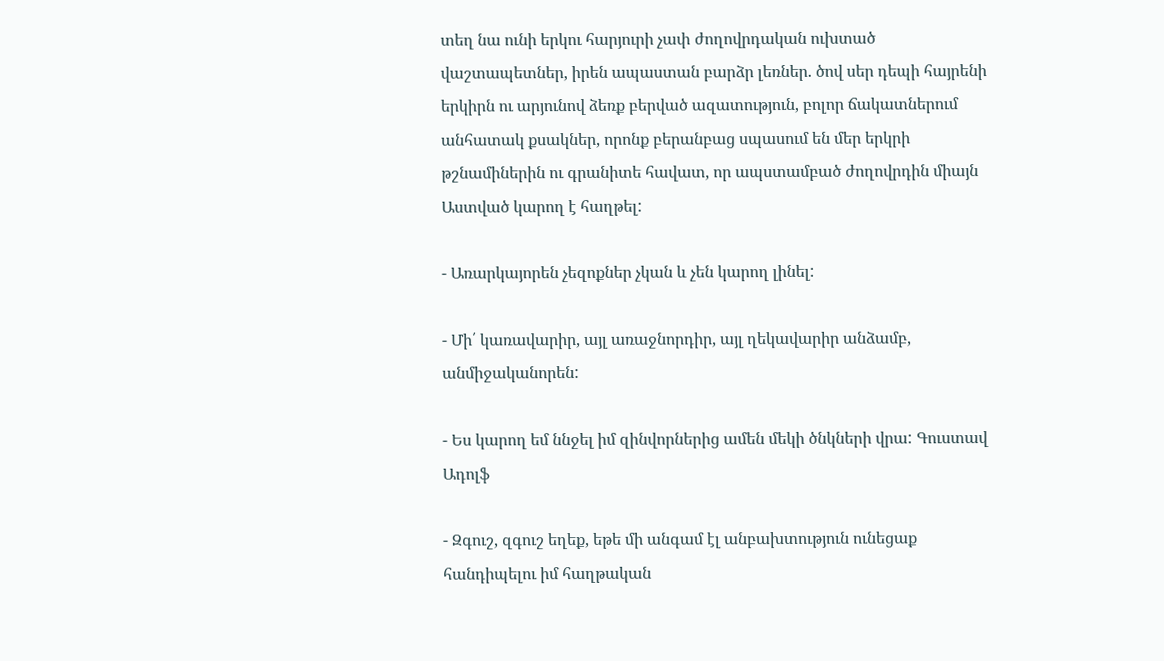տեղ նա ունի երկու հարյուրի չափ ժողովրդական ուխտած վաշտապետներ, իրեն ապաստան բարձր լեռներ. ծով սեր դեպի հայրենի երկիրն ու արյունով ձեռք բերված ազատություն, բոլոր ճակատներում անհատակ քսակներ, որոնք բերանբաց սպասում են մեր երկրի թշնամիներին ու գրանիտե հավատ, որ ապստամբած ժողովրդին միայն Աստված կարող է հաղթել:

- Առարկայորեն չեզոքներ չկան և չեն կարող լինել:

- Մի՛ կառավարիր, այլ առաջնորդիր, այլ ղեկավարիր անձամբ, անմիջականորեն:

- Ես կարող եմ ննջել իմ զինվորներից ամեն մեկի ծնկների վրա: Գուստավ Ադոլֆ

- Զգուշ, զգուշ եղեք, եթե մի անգամ էլ անբախտություն ունեցաք հանդիպելու իմ հաղթական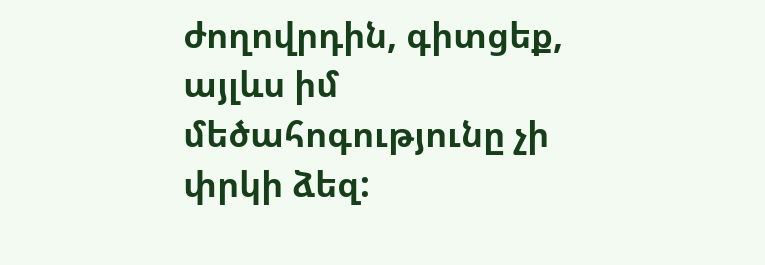ժողովրդին, գիտցեք, այլևս իմ մեծահոգությունը չի փրկի ձեզ: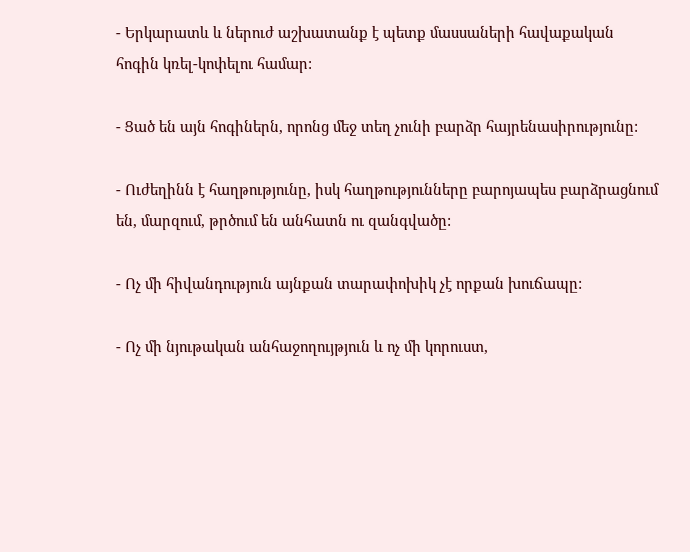- Երկարատև և ներուժ աշխատանք է պետք մասսաների հավաքական հոգին կռել-կոփելու համար:

- Ցած են այն հոգիներն, որոնց մեջ տեղ չունի բարձր հայրենասիրությունը:

- Ուժեղինն է հաղթությունը, իսկ հաղթությունները բարոյապես բարձրացնում են, մարզում, թրծում են անհատն ու զանգվածը:

- Ոչ մի հիվանդություն այնքան տարափոխիկ չէ որքան խուճապը:

- Ոչ մի նյութական անհաջողույթյուն և ոչ մի կորուստ,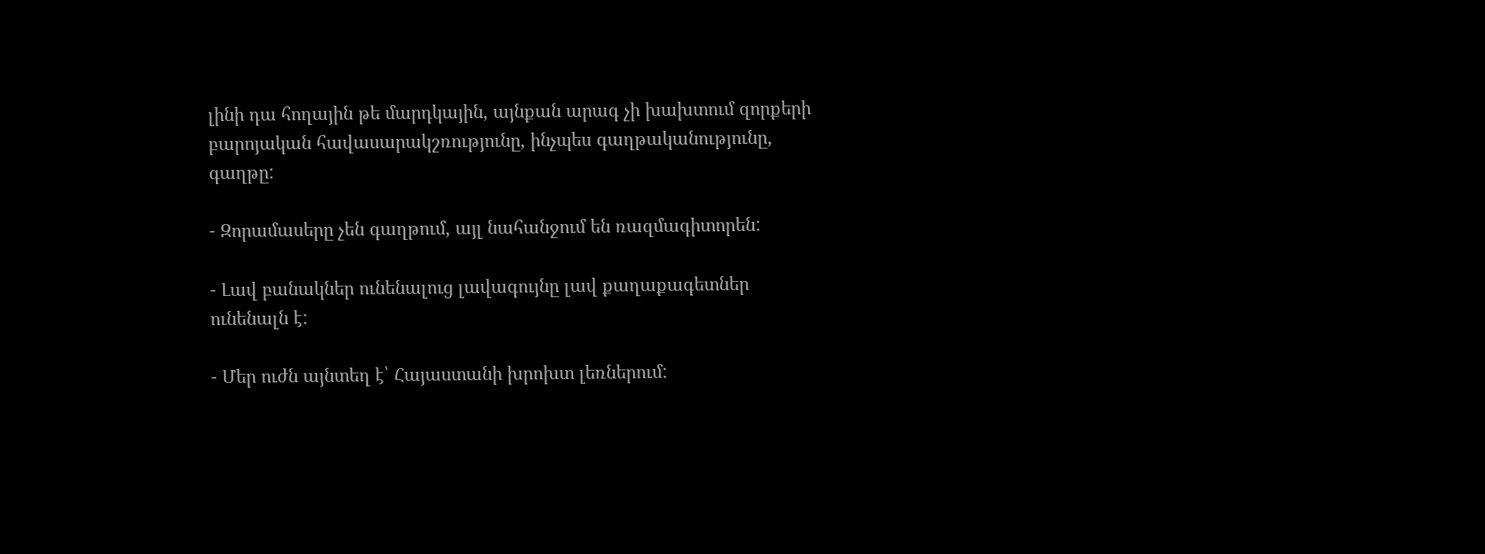լինի դա հողային թե մարդկային, այնքան արագ չի խախտում զորքերի բարոյական հավասարակշռությունը, ինչպես գաղթականությունը, գաղթը:

- Զորամասերը չեն գաղթում, այլ նահանջում են ռազմագիտորեն:

- Լավ բանակներ ունենալուց լավագույնը լավ քաղաքագետներ ունենալն է:

- Մեր ուժն այնտեղ է՝ Հայաստանի խրոխտ լեռներում: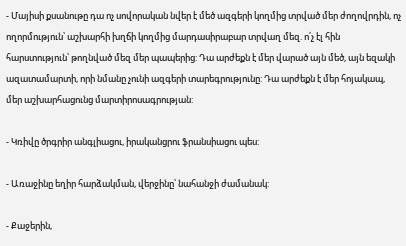- Մայիսի քսանութը դա ոչ սովորական նվեր է մեծ ազգերի կողմից տրված մեր ժողովրդին, ոչ ողորմություն՝ աշխարհի խղճի կողմից մարդասիրաբար տրվաղ մեզ. ո՛չ էլ հին հարստություն՝ թողնված մեզ մեր պապերից: Դա արժեքն է մեր վարած այն մեծ, այն եզակի ազատամարտի, որի նմանը չունի ազգերի տարեգրությունը: Դա արժեքն է մեր հոյակապ, մեր աշխարհացունց մարտիրոսագրության:

- Կռիվը ծրգրիր անգլիացու, իրականցրու ֆրանսիացու պես:

- Առաջինը եղիր հարձակման, վերջինը՝ նահանջի ժամանակ:

- Քաջերին,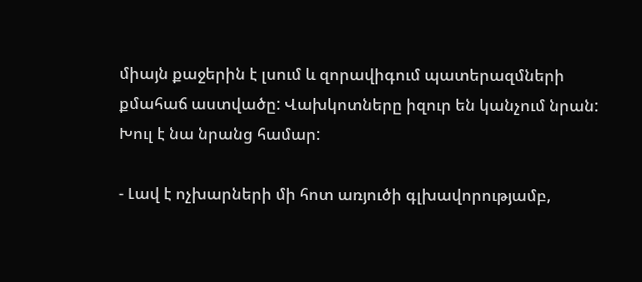միայն քաջերին է լսում և զորավիգում պատերազմների քմահաճ աստվածը: Վախկոտները իզուր են կանչում նրան: Խուլ է նա նրանց համար:

- Լավ է ոչխարների մի հոտ առյուծի գլխավորությամբ,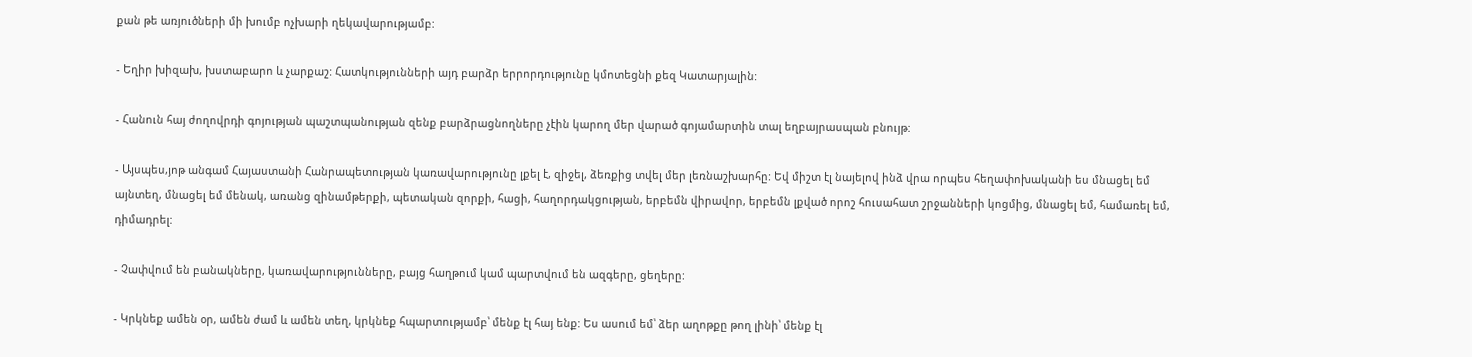քան թե առյուծների մի խումբ ոչխարի ղեկավարությամբ:

- Եղիր խիզախ, խստաբարո և չարքաշ: Հատկությունների այդ բարձր երրորդությունը կմոտեցնի քեզ Կատարյալին:

- Հանուն հայ ժողովրդի գոյության պաշտպանության զենք բարձրացնողները չէին կարող մեր վարած գոյամարտին տալ եղբայրասպան բնույթ:

- Այսպես,յոթ անգամ Հայաստանի Հանրապետության կառավարությունը լքել է, զիջել, ձեռքից տվել մեր լեռնաշխարհը: Եվ միշտ էլ նայելով ինձ վրա որպես հեղափոխականի ես մնացել եմ այնտեղ, մնացել եմ մենակ, առանց զինամթերքի, պետական զորքի, հացի, հաղորդակցության, երբեմն վիրավոր, երբեմն լքված որոշ հուսահատ շրջանների կոցմից, մնացել եմ, համառել եմ, դիմադրել:

- Չափվում են բանակները, կառավարությունները, բայց հաղթում կամ պարտվում են ազգերը, ցեղերը:

- Կրկնեք ամեն օր, ամեն ժամ և ամեն տեղ, կրկնեք հպարտությամբ՝ մենք էլ հայ ենք: Ես ասում եմ՝ ձեր աղոթքը թող լինի՝ մենք էլ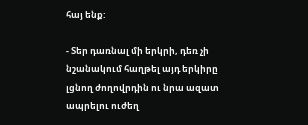հայ ենք:

- Տեր դառնալ մի երկրի, դեռ չի նշանակում հաղթել այդ երկիրը լցնող ժողովրդին ու նրա ազատ ապրելու ուժեղ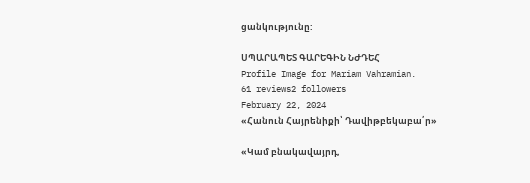ցանկությունը:

ՍՊԱՐԱՊԵՏ ԳԱՐԵԳԻՆ ՆԺԴԵՀ
Profile Image for Mariam Vahramian.
61 reviews2 followers
February 22, 2024
«Հանուն Հայրենիքի՝ Դավիթբեկաբա՛ր»

«Կամ բնակավայրդ,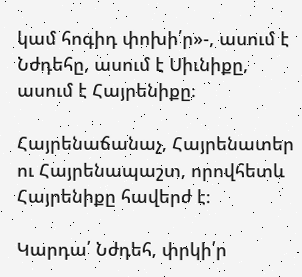կամ հոգիդ փոխի՛ր»-, ասում է Նժդեհը, ասում է Սիւնիքը, ասում է Հայրենիքը։

Հայրենաճանաչ, Հայրենատեր ու Հայրենապաշտ, որովհետև Հայրենիքը հավերժ է։

Կարդա՛ Նժդեհ, փրկի՛ր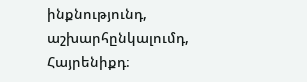ինքնությունդ, աշխարհընկալումդ, Հայրենիքդ։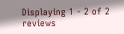Displaying 1 - 2 of 2 reviews